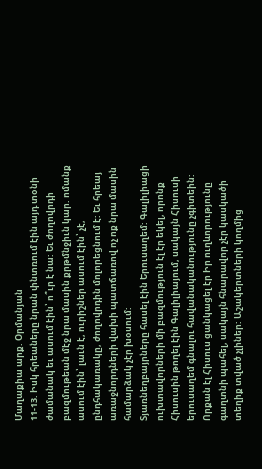Մաղաքիա արք. Օրմանյան
11-13. Իսկ հրեաները նրան փնտռում էին այդ տօնի ժամանակ եւ ասում էին՝ ո՞ւր է նա: Եւ ժողովրդի բազմութեան մէջ նրա մասին քրթմնջիւն կար. ոմանք ասում էին՝ լաւն է, ուրիշներ ասում էին՝ չէ, ընդհակառակը, ժողովրդին մոլորեցնում է: Եւ հրեայ առաջնորդների վախի պատճառով ոչ ոք նրա մասին համարձակ չէր խօսում:
Տյառնեղբայրները հասել էին Երուսաղեմ: Գալիլիացի ուխտավորների մի բազմություն էլ էր եկել, որոնք Հիսուսին թողել էին Գալիլիայում, սակայն Հիսուսի երուսաղեմ գնալու հավանականությունը չգիտեին: Որքան էլ Հիսուս ցանկացել էր Իր ուղևորությունը գաղտնի պահել, սակայն հնարավոր չէր կասկածի տեղիք տված չլիներ: Աշակերտների կողմից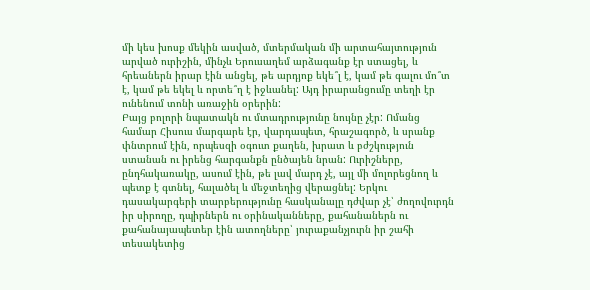մի կես խոսք մեկին ասված, մտերմական մի արտահայտություն արված ուրիշին, մինչև Երուսաղեմ արձագանք էր ստացել, և հրեաներն իրար էին անցել, թե արդյոք եկե՞լ է, կամ թե գալու մո՞տ է, կամ թե եկել և որտե՞ղ է իջևանել: Այդ իրարանցումը տեղի էր ունենում տոնի առաջին օրերին:
Բայց բոլորի նպատակն ու մտադրությունը նույնը չէր: Ոմանց համար Հիսուս մարգարե էր, վարդապետ, հրաշագործ, և սրանք փնտրում էին, որպեսզի օգուտ քաղեն, խրատ և բժշկություն ստանան ու իրենց հարգանքն ընծայեն նրան: Ուրիշները, ընդհակառակը, ասում էին, թե լավ մարդ չէ, այլ մի մոլորեցնող և պետք է գտնել, հալածել և մեջտեղից վերացնել: Երկու դասակարգերի տարբերությունը հասկանալը դժվար չէ՝ ժողովուրդն իր սիրողը, դպիրներն ու օրինականները, քահանաներն ու քահանայապետեր էին ատողները՝ յուրաքանչյուրն իր շահի տեսակետից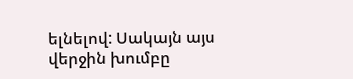ելնելով: Սակայն այս վերջին խումբը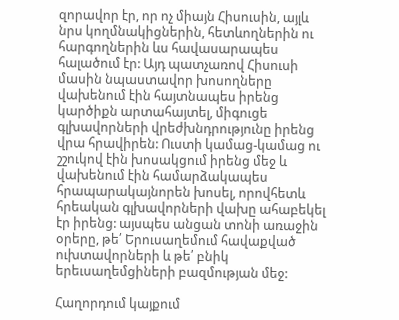զորավոր էր, որ ոչ միայն Հիսուսին, այլև նրս կողմնակիցներին, հետևողներին ու հարգողներին ևս հավասարապես հալածում էր: Այդ պատչառով Հիսուսի մասին նպաստավոր խոսողները վախենում էին հայտնապես իրենց կարծիքն արտահայտել, միգուցե գլխավորների վրեժխնդրությունը իրենց վրա հրավիրեն: Ուստի կամաց-կամաց ու շշուկով էին խոսակցում իրենց մեջ և վախենում էին համարձակապես հրապարակայնորեն խոսել, որովհետև հրեական գլխավորների վախը ահաբեկել էր իրենց: այսպես անցան տոնի առաջին օրերը, թե՛ Երուսաղեմում հավաքված ուխտավորների և թե՛ բնիկ երեւսաղեմցիների բազմության մեջ:

Հաղորդում կայքում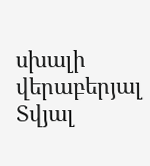սխալի վերաբերյալ
Տվյալ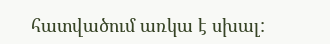հատվածում առկա է սխալ: